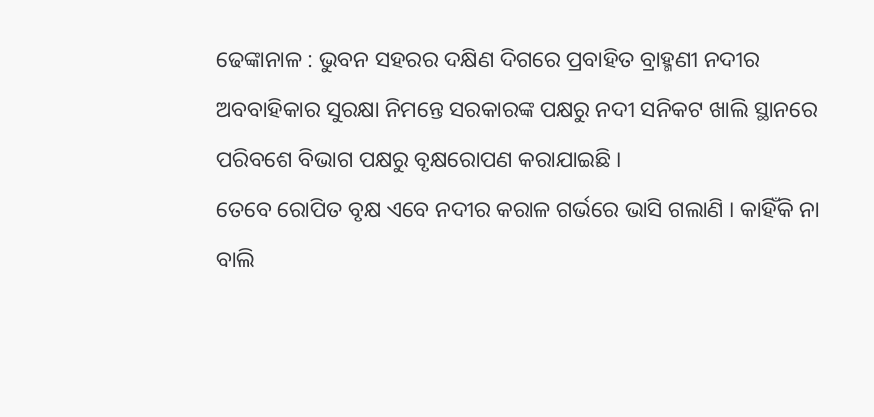ଢେଙ୍କାନାଳ : ଭୁବନ ସହରର ଦକ୍ଷିଣ ଦିଗରେ ପ୍ରବାହିତ ବ୍ରାହ୍ମଣୀ ନଦୀର ଅବବାହିକାର ସୁରକ୍ଷା ନିମନ୍ତେ ସରକାରଙ୍କ ପକ୍ଷରୁ ନଦୀ ସନିକଟ ଖାଲି ସ୍ଥାନରେ ପରିବଶେ ବିଭାଗ ପକ୍ଷରୁ ବୃକ୍ଷରୋପଣ କରାଯାଇଛି ।
ତେବେ ରୋପିତ ବୃକ୍ଷ ଏବେ ନଦୀର କରାଳ ଗର୍ଭରେ ଭାସି ଗଲାଣି । କାହିଁକି ନା ବାଲି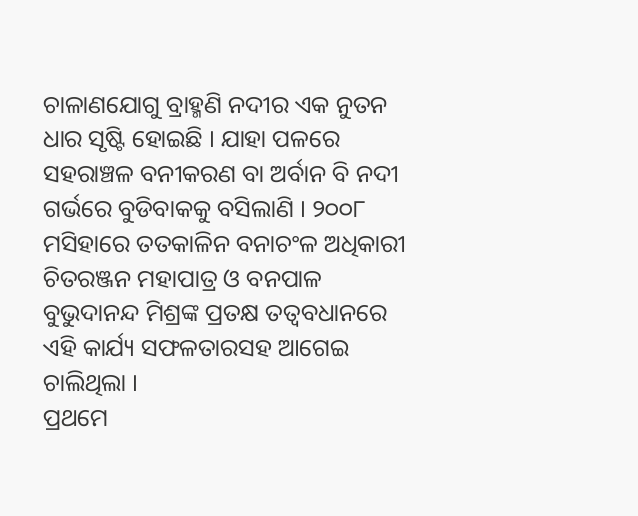ଚାଳାଣଯୋଗୁ ବ୍ରାହ୍ମଣି ନଦୀର ଏକ ନୁତନ ଧାର ସୃଷ୍ଟି ହୋଇଛି । ଯାହା ପଳରେ ସହରାଞ୍ଚଳ ବନୀକରଣ ବା ଅର୍ବାନ ବି ନଦୀ ଗର୍ଭରେ ବୁଡିବାକକୁ ବସିଲାଣି । ୨୦୦୮ ମସିହାରେ ତତକାଳିନ ବନାଚଂଳ ଅଧିକାରୀ ଚିତରଞ୍ଜନ ମହାପାତ୍ର ଓ ବନପାଳ ବୁଭୁଦାନନ୍ଦ ମିଶ୍ରଙ୍କ ପ୍ରତକ୍ଷ ତତ୍ୱବଧାନରେ ଏହି କାର୍ଯ୍ୟ ସଫଳତାରସହ ଆଗେଇ ଚାଲିଥିଲା ।
ପ୍ରଥମେ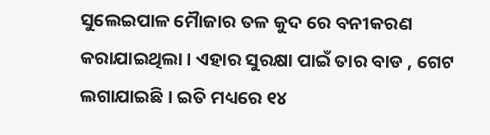ସୁଲେଇପାଳ ମୈାଜାର ତଳ କୁଦ ରେ ବନୀକରଣ କରାଯାଇଥିଲା । ଏହାର ସୁରକ୍ଷା ପାଇଁ ତାର ବାଡ , ଗେଟ ଲଗାଯାଇଛି । ଇତି ମଧ୍ୟରେ ୧୪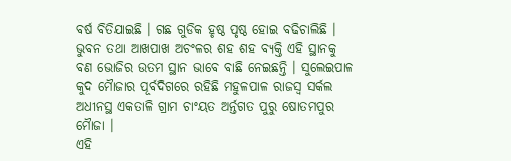ବର୍ଷ ବିତିଯାଇଛି । ଗଛ ଗୁଡିକ ହୃଷ୍ଠ ପୃଷ୍ଠ ହୋଇ ବଢିଚାଲିଛି । ଭୁବନ ତଥା ଆଖପାଖ ଅଚଂଳର ଶହ ଶହ ବ୍ୟକ୍ତି ଏହି ସ୍ଥାନକୁ ବଣ ଭୋଜିର ଉତମ ସ୍ଥାନ ଭାବେ ବାଛି ନେଇଛନ୍ତି । ସୁଲେଇପାଳ କୁଦ ମୈାଜାର ପୂର୍ବଦିଗରେ ରହିଛି ମହୁଳପାଳ ରାଜସ୍ୱ ସର୍କଲ ଅଧୀନସ୍ଥ ଏକତାଳି ଗ୍ରାମ ଚାଂୟତ ଅର୍ନ୍ତଗତ ପୁରୁ ଷୋତମପୁର ମୈାଜା ।
ଏହି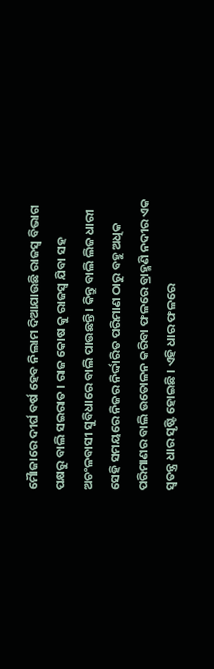ମୈାଜାରେ ଦୀର୍ଘ ବର୍ଷ ହେବ ନିଲାମ ଦିଆଯାଉଛି ରାଜସ୍ୱ ବିଭାଗ ପକ୍ଷରୁ ବାଲି ସଇରାତ । ରାଜ କୋଷ କୁ ରାଜସ୍ୱ ଯିବା ସହ ଅଚଂଳବାସୀ ସୁବିଧାରେ ବାଲି ପାଉଛନ୍ତି । କିନ୍ତୁ ବାଲି ଲିଜ ଧାରୀ ସେହି ସମୟରେ ନିଜର ନିର୍ଦ୍ଦାରିତ ପରିମାଣ ଠାରୁ ବହୁ ଅଧିକ ପରିମାଣର ବାଲି ଉତୋଳନ କରିବା ଫଳରେ ବ୍ରାହ୍ମଣି ନଦୀର ଏକ ସ୍ୱତନ୍ତ୍ର ଧାର ସୃଷ୍ଟି ହୋଇଛି । ଏହି ଧାର ଫଳରେ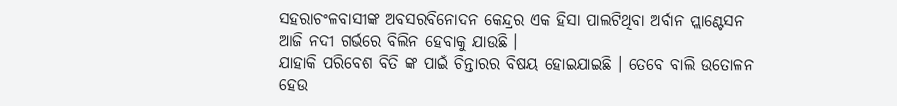ସହରାଚଂଳବାସୀଙ୍କ ଅବସରବିନୋଦନ କେନ୍ଦ୍ରର ଏକ ହିସା ପାଲଟିଥିବା ଅର୍ବାନ ପ୍ଲାଣ୍ଟେସନ ଆଜି ନଦୀ ଗର୍ଭରେ ବିଲିନ ହେବାକୁ ଯାଉଛି ।
ଯାହାକି ପରିବେଶ ବିତି ଙ୍କ ପାଇଁ ଚିନ୍ତାରର ବିଷୟ ହୋଇଯାଇଛି । ତେବେ ବାଲି ଉତୋଳନ ହେଉ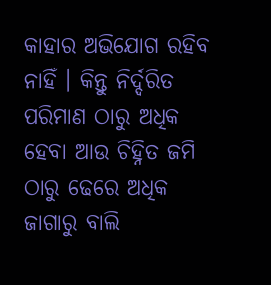କାହାର ଅଭିଯୋଗ ରହିବ ନାହିଁ । କିନ୍ତୁ ନିର୍ଦ୍ଦରିତ ପରିମାଣ ଠାରୁ ଅଧିକ ହେବା ଆଉ ଚିହ୍ନିତ ଜମି ଠାରୁ ଢେରେ ଅଧିକ ଜାଗାରୁ ବାଲି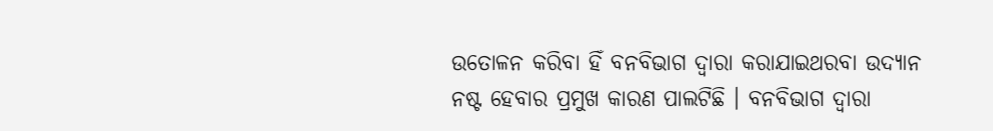ଉତୋଳନ କରିବା ହିଁ ବନବିଭାଗ ଦ୍ୱାରା କରାଯାଇଥରବା ଉଦ୍ୟାନ ନଷ୍ଟ ହେବାର ପ୍ରମୁଖ କାରଣ ପାଲଟିଛି । ବନବିଭାଗ ଦ୍ୱାରା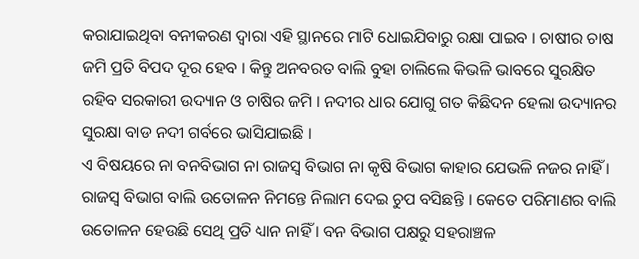କରାଯାଇଥିବା ବନୀକରଣ ଦ୍ୱାରା ଏହି ସ୍ଥାନରେ ମାଟି ଧୋଇଯିବାରୁ ରକ୍ଷା ପାଇବ । ଚାଷୀର ଚାଷ ଜମି ପ୍ରତି ବିପଦ ଦୂର ହେବ । କିନ୍ତୁ ଅନବରତ ବାଲି ବୁହା ଚାଲିଲେ କିଭଳି ଭାବରେ ସୁରକ୍ଷିତ ରହିବ ସରକାରୀ ଉଦ୍ୟାନ ଓ ଚାଷିର ଜମି । ନଦୀର ଧାର ଯୋଗୁ ଗତ କିଛିଦନ ହେଲା ଉଦ୍ୟାନର ସୁରକ୍ଷା ବାଡ ନଦୀ ଗର୍ବରେ ଭାସିଯାଇଛି ।
ଏ ବିଷୟରେ ନା ବନବିଭାଗ ନା ରାଜସ୍ୱ ବିଭାଗ ନା କୃଷି ବିଭାଗ କାହାର ଯେଭଳି ନଜର ନାହିଁ । ରାଜସ୍ୱ ବିଭାଗ ବାଲି ଉତୋଳନ ନିମନ୍ତେ ନିଲାମ ଦେଇ ଚୁପ ବସିଛନ୍ତି । କେତେ ପରିମାଣର ବାଲି ଉତୋଳନ ହେଉଛି ସେଥି ପ୍ରତି ଧ୍ୟାନ ନାହିଁ । ବନ ବିଭାଗ ପକ୍ଷରୁ ସହରାଞ୍ଚଳ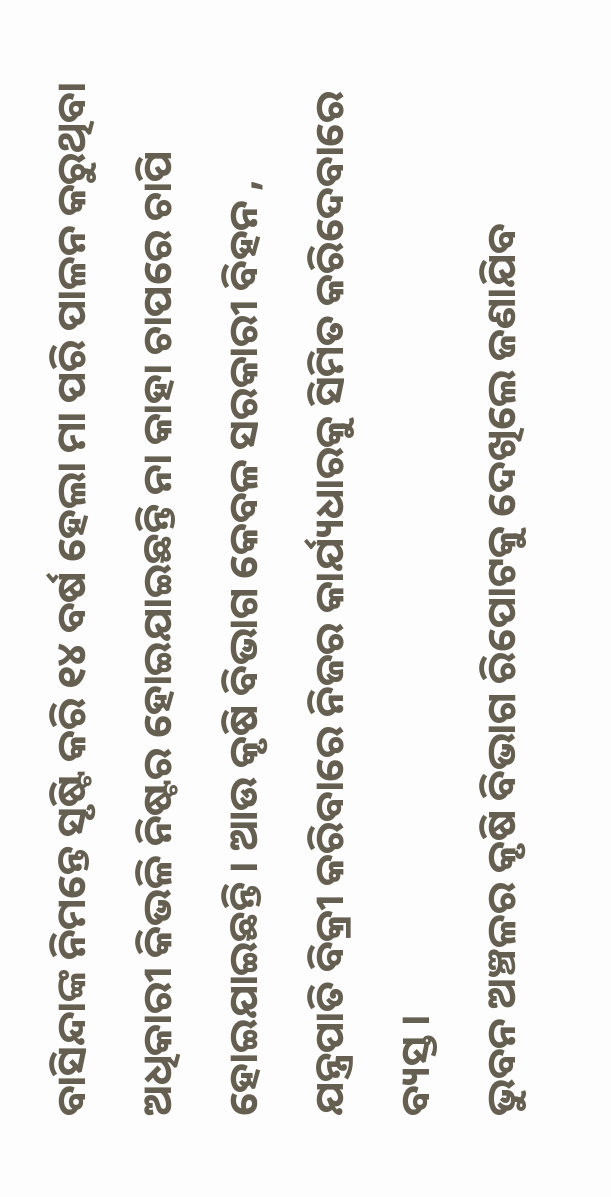ବାସିନ୍ଦାଙ୍କ ନିମନ୍ତେ ସୃଷ୍ଟି କରି ୧୪ ବର୍ଷ ହେଲା ମା ପରି ପାଳନ କରୁଥିବା ଅଧିକାରୀ କିଭଳି ନିଷ୍ଟର ହୋଇଯାଇଛନ୍ତି ନା କାହା ଚାପରେ ଚାପି ହୋଇଯାଇଛନ୍ତି । ଆଉ କୃଷି ବିଭାଗ କେବଳ ସରକାରୀ ବିହନ , ଯନ୍ତ୍ରପାତି ବିକ୍ରୀ କରିବାରେ ନିଜର କାର୍ଯ୍ୟଧାରକୁ ସିମିତ କରିଦେବାରେ ବ୍ୟସ୍ତ ।
ଭୁବନ ଅଞ୍ଚଳର କୃଷି ବିଭାଗ ରିପୋଟକୁ ଦେଖିଲେ ଜଣାଯିବ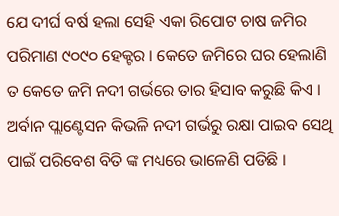ଯେ ଦୀର୍ଘ ବର୍ଷ ହଲା ସେହି ଏକା ରିପୋଟ ଚାଷ ଜମିର ପରିମାଣ ୯୦୯୦ ହେକ୍ଟର । କେତେ ଜମିରେ ଘର ହେଲାଣି ତ କେତେ ଜମି ନଦୀ ଗର୍ଭରେ ତାର ହିସାବ କରୁଛି କିଏ । ଅର୍ବାନ ପ୍ଲାଣ୍ଟେସନ କିଭଳି ନଦୀ ଗର୍ଭରୁ ରକ୍ଷା ପାଇବ ସେଥି ପାଇଁ ପରିବେଶ ବିତି ଙ୍କ ମଧ୍ୟରେ ଭାଳେଣି ପଡିଛି ।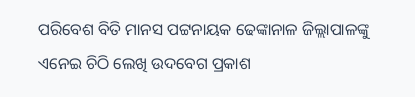ପରିବେଶ ବିତି ମାନସ ପଟ୍ଟନାୟକ ଢେଙ୍କାନାଳ ଜିଲ୍ଲାପାଳଙ୍କୁ ଏନେଇ ଚିଠି ଲେଖି ଉଦବେଗ ପ୍ରକାଶ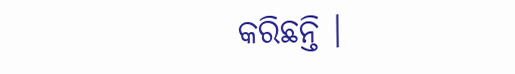କରିଛନ୍ତି ।